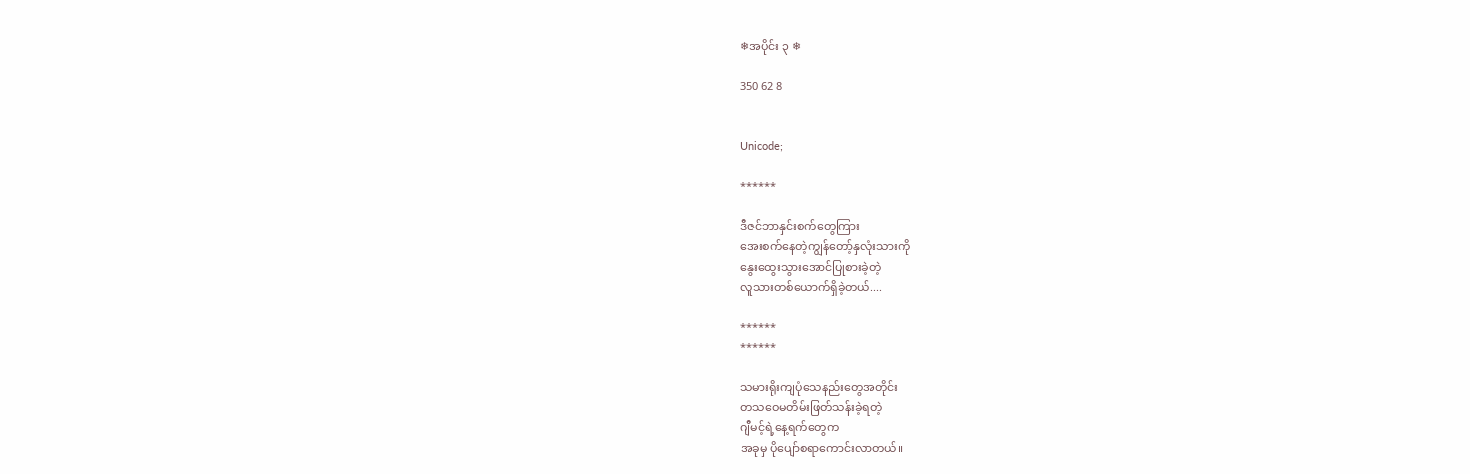❄အပိုင်း ၃ ❄

350 62 8


Unicode;

******

ဒီဇင်ဘာနှင်းစက်တွေကြား
အေးစက်နေတဲ့ကျွန်တော့်နှလုံးသားကို
နွေးထွေးသွားအောင်ပြုစားခဲ့တဲ့
လူသားတစ်ယောက်ရှိခဲ့တယ်....

******
******

သမားရိုးကျပုံသေနည်းတွေအတိုင်း
တသဝေမတိမ်းဖြတ်သန်းခဲ့ရတဲ့
ဂျီမင့်ရဲ့နေ့ရက်တွေက
အခုမှ ပိုပျော်စရာကောင်းလာတယ်။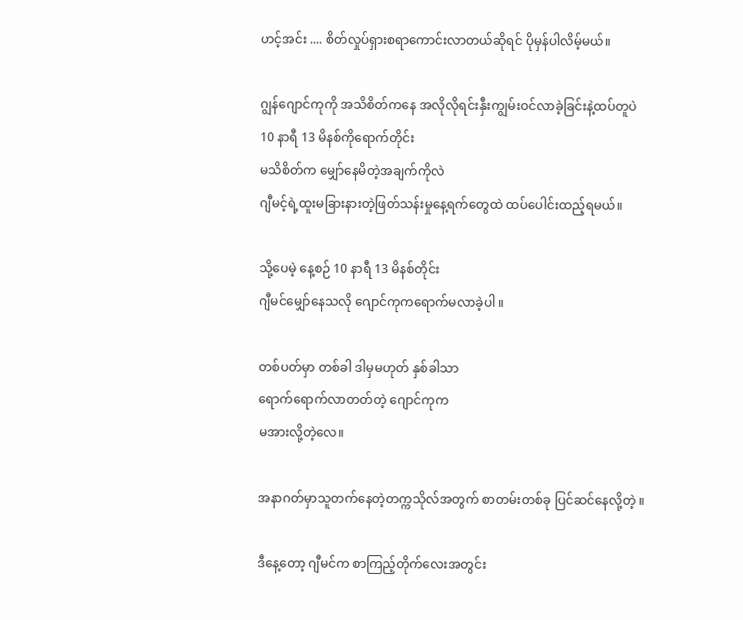ဟင့်အင်း .... စိတ်လှုပ်ရှားစရာကောင်းလာတယ်ဆိုရင် ပိုမှန်ပါလိမ့်မယ်။

ဂျွန်ဂျောင်ကုကို အသိစိတ်ကနေ အလိုလိုရင်းနှီးကျွမ်းဝင်လာခဲ့ခြင်းနဲ့ထပ်တူပဲ
10 နာရီ 13 မိနစ်ကိုရောက်တိုင်း
မသိစိတ်က မျှော်နေမိတဲ့အချက်ကိုလဲ
ဂျီမင့်ရဲ့ထူးမခြားနားတဲ့ဖြတ်သန်းမှုနေ့ရက်တွေထဲ ထပ်ပေါင်းထည့်ရမယ်။

သို့ပေမဲ့ နေ့စဉ် 10 နာရီ 13 မိနစ်တိုင်း
ဂျီမင်မျှော်နေသလို ဂျောင်ကုကရောက်မလာခဲ့ပါ ။

တစ်ပတ်မှာ တစ်ခါ ဒါမှမဟုတ် နှစ်ခါသာ
ရောက်ရောက်လာတတ်တဲ့ ဂျောင်ကုက
မအားလို့တဲ့လေ။

အနာဂတ်မှာသူတက်နေတဲ့တက္ကသိုလ်အတွက် စာတမ်းတစ်ခု ပြင်ဆင်နေလို့တဲ့ ။

ဒီနေ့တော့ ဂျီမင်က စာကြည့်တိုက်လေးအတွင်း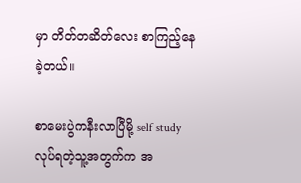မှာ တိတ်တဆိတ်လေး စာကြည့်နေခဲ့တယ်။

စာမေးပွဲကနီးလာပြီမို့ self study လုပ်ရတဲ့သူ့အတွက်က အ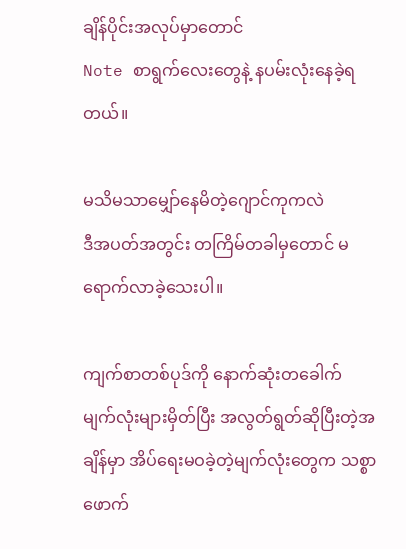ချိန်ပိုင်းအလုပ်မှာတောင်
Note စာရွက်လေးတွေနဲ့ နပမ်းလုံးနေခဲ့ရတယ်။

မသိမသာမျှော်နေမိတဲ့ဂျောင်ကုကလဲ
ဒီအပတ်အတွင်း တကြိမ်တခါမှတောင် မရောက်လာခဲ့သေးပါ။

ကျက်စာတစ်ပုဒ်ကို နောက်ဆုံးတခေါက်
မျက်လုံးများမှိတ်ပြီး အလွတ်ရွတ်ဆိုပြီးတဲ့အချိန်မှာ အိပ်ရေးမဝခဲ့တဲ့မျက်လုံးတွေက သစ္စာဖောက်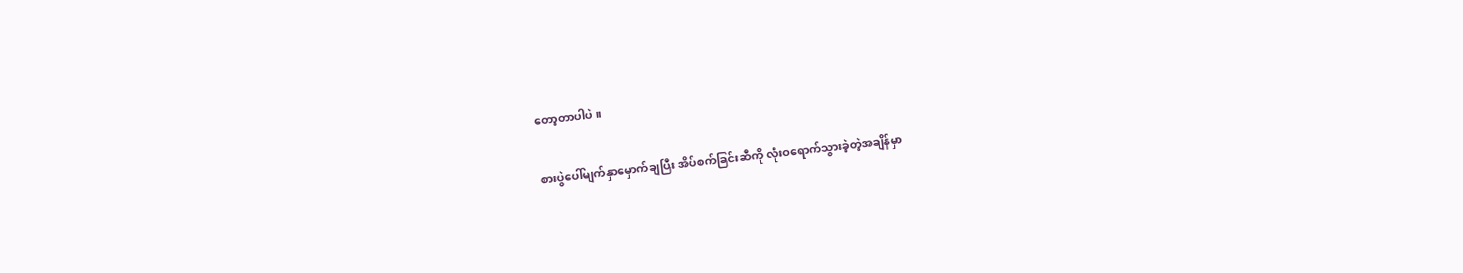တော့တာပါပဲ ။

စားပွဲပေါ်မျက်နှာမှောက်ချပြီး အိပ်စက်ခြင်းဆီကို လုံးဝရောက်သွားခဲ့တဲ့အချိန်မှာ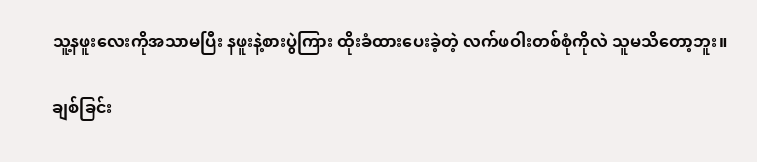သူ့နဖူးလေးကိုအသာမပြီး နဖူးနဲ့စားပွဲကြား ထိုးခံထားပေးခဲ့တဲ့ လက်ဖဝါးတစ်စုံကိုလဲ သူမသိတော့ဘူး။

ချစ်ခြင်း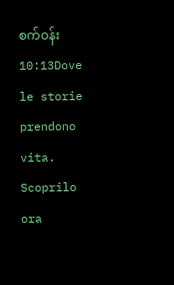စက်ဝန်း 10:13Dove le storie prendono vita. Scoprilo ora